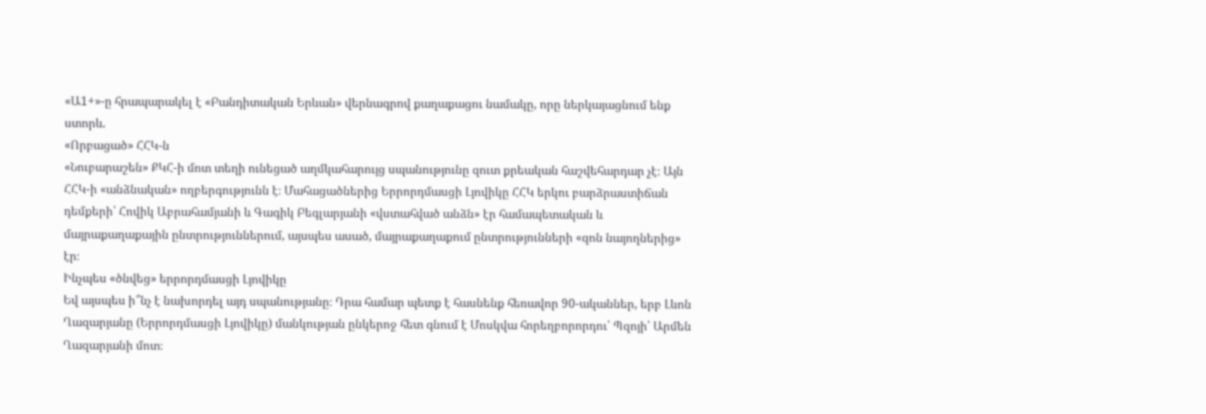«Ա1+»-ը հրապարակել է «Բանդիտական Երևան» վերնագրով քաղաքացու նամակը, որը ներկայացնում ենք ստորև.
«Որբացած» ՀՀԿ-ն
«Նուբարաշեն» ՔԿՀ-ի մոտ տեղի ունեցած աղմկահարույց սպանությունը զուտ քրեական հաշվեհարդար չէ։ Այն ՀՀԿ-ի «անձնական» ողբերգությունն է։ Մահացածներից Երրորդմասցի Լյովիկը ՀՀԿ երկու բարձրաստիճան դեմքերի՝ Հովիկ Աբրահամյանի և Գագիկ Բեգլարյանի «վստահված անձն» էր համապետական և մայրաքաղաքային ընտրություններում, այսպես ասած, մայրաքաղաքում ընտրությունների «զոն նայողներից» էր։
Ինչպես «ծնվեց» երրորդմասցի Լյովիկը
Եվ այսպես ի՞նչ է նախորդել այդ սպանությանը։ Դրա համար պետք է հասնենք հեռավոր 90-ականներ, երբ Լևոն Ղազարյանը (Երրորդմասցի Լյովիկը) մանկության ընկերոջ հետ գնում է Մոսկվա հորեղբորորդու՝ Պզոյի՝ Արմեն Ղազարյանի մոտ։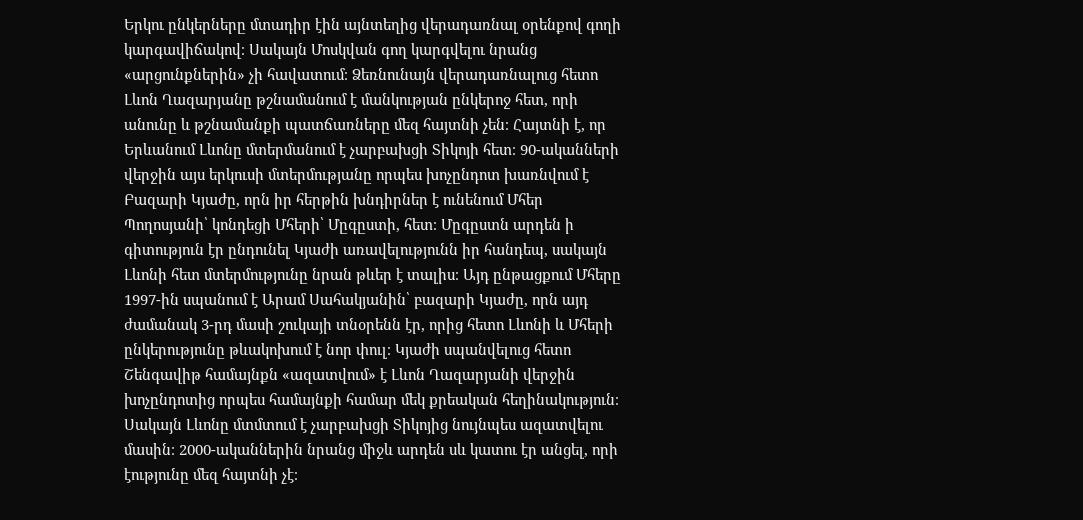Երկու ընկերները մտադիր էին այնտեղից վերադառնալ օրենքով գողի կարգավիճակով։ Սակայն Մոսկվան գող կարգվելու նրանց «արցունքներին» չի հավատում։ Ձեռնունայն վերադառնալուց հետո Լևոն Ղազարյանը թշնամանում է մանկության ընկերոջ հետ, որի անունը և թշնամանքի պատճառները մեզ հայտնի չեն։ Հայտնի է, որ Երևանում Լևոնը մտերմանում է չարբախցի Տիկոյի հետ։ 90-ականների վերջին այս երկուսի մտերմությանը որպես խոչընդոտ խառնվում է Բազարի Կյաժը, որն իր հերթին խնդիրներ է ունենում Մհեր Պողոսյանի՝ կոնդեցի Մհերի՝ Մըգըստի, հետ։ Մըգըստն արդեն ի գիտություն էր ընդունել Կյաժի առավելությունն իր հանդեպ, սակայն Լևոնի հետ մտերմությունը նրան թևեր է տալիս։ Այդ ընթացքում Մհերը 1997-ին սպանում է Արամ Սահակյանին՝ բազարի Կյաժը, որն այդ ժամանակ 3-րդ մասի շուկայի տնօրենն էր, որից հետո Լևոնի և Մհերի ընկերությունը թևակոխում է նոր փուլ։ Կյաժի սպանվելուց հետո Շենգավիթ համայնքն «ազատվում» է Լևոն Ղազարյանի վերջին խոչընդոտից որպես համայնքի համար մեկ քրեական հեղինակություն։ Սակայն Լևոնը մտմտում է չարբախցի Տիկոյից նույնպես ազատվելու մասին։ 2000-ականներին նրանց միջև արդեն սև կատու էր անցել, որի էությունը մեզ հայտնի չէ։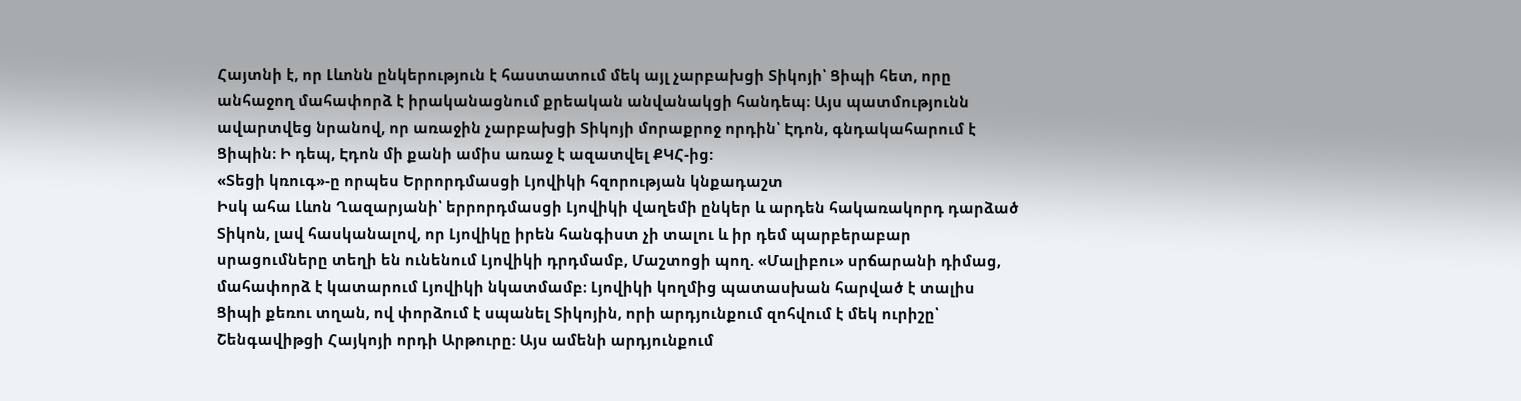Հայտնի է, որ Լևոնն ընկերություն է հաստատում մեկ այլ չարբախցի Տիկոյի՝ Ցիպի հետ, որը անհաջող մահափորձ է իրականացնում քրեական անվանակցի հանդեպ։ Այս պատմությունն ավարտվեց նրանով, որ առաջին չարբախցի Տիկոյի մորաքրոջ որդին՝ Էդոն, գնդակահարում է Ցիպին։ Ի դեպ, Էդոն մի քանի ամիս առաջ է ազատվել ՔԿՀ-ից:
«Տեցի կռուգ»-ը որպես Երրորդմասցի Լյովիկի հզորության կնքադաշտ
Իսկ ահա Լևոն Ղազարյանի՝ երրորդմասցի Լյովիկի վաղեմի ընկեր և արդեն հակառակորդ դարձած Տիկոն, լավ հասկանալով, որ Լյովիկը իրեն հանգիստ չի տալու և իր դեմ պարբերաբար սրացումները տեղի են ունենում Լյովիկի դրդմամբ, Մաշտոցի պող. «Մալիբու» սրճարանի դիմաց, մահափորձ է կատարում Լյովիկի նկատմամբ։ Լյովիկի կողմից պատասխան հարված է տալիս Ցիպի քեռու տղան, ով փորձում է սպանել Տիկոյին, որի արդյունքում զոհվում է մեկ ուրիշը՝ Շենգավիթցի Հայկոյի որդի Արթուրը: Այս ամենի արդյունքում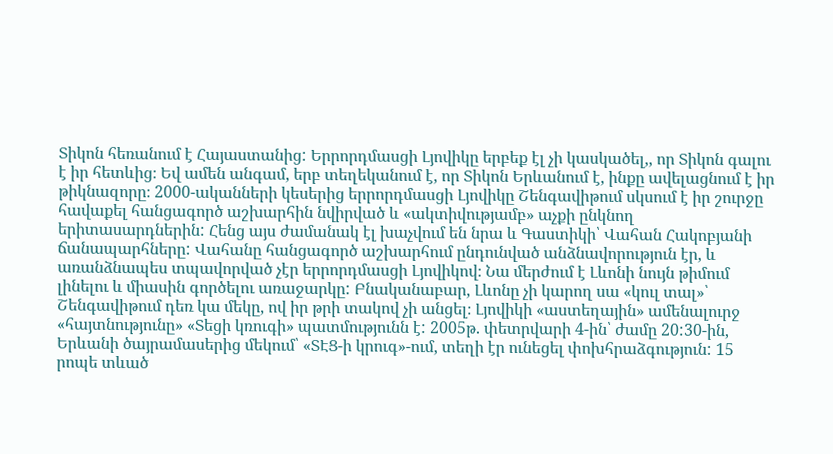Տիկոն հեռանում է Հայաստանից: Երրորդմասցի Լյովիկը երբեք էլ չի կասկածել,, որ Տիկոն գալու է իր հետևից։ Եվ ամեն անգամ, երբ տեղեկանում է, որ Տիկոն Երևանում է, ինքը ավելացնում է իր թիկնազորը։ 2000-ականների կեսերից երրորդմասցի Լյովիկը Շենգավիթում սկսում է իր շուրջը հավաքել հանցագործ աշխարհին նվիրված և «ակտիվությամբ» աչքի ընկնող երիտասարդներին: Հենց այս ժամանակ էլ խաչվում են նրա և Գաստիկի՝ Վահան Հակոբյանի ճանապարհները: Վահանը հանցագործ աշխարհում ընդունված անձնավորություն էր, և առանձնապես տպավորված չէր երրորդմասցի Լյովիկով։ Նա մերժում է Լևոնի նույն թիմում լինելու և միասին գործելու առաջարկը: Բնականաբար, Լևոնը չի կարող սա «կուլ տալ»՝ Շենգավիթում դեռ կա մեկը, ով իր թրի տակով չի անցել։ Լյովիկի «աստեղային» ամենալուրջ «հայտնությունը» «Տեցի կռուգի» պատմությունն է: 2005թ. փետրվարի 4-ին՝ ժամը 20:30-ին, Երևանի ծայրամասերից մեկում՝ «ՏԷՑ-ի կրուգ»-ում, տեղի էր ունեցել փոխհրաձգություն: 15 րոպե տևած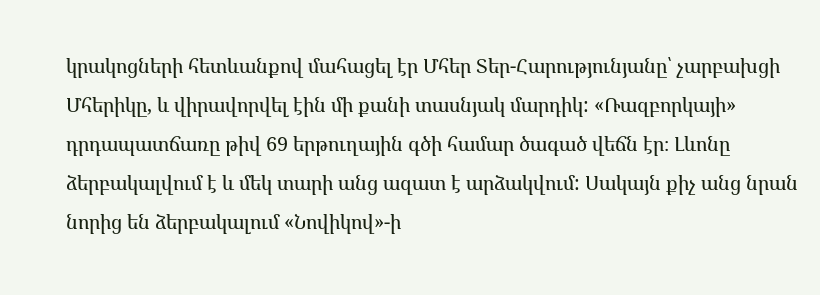կրակոցների հետևանքով մահացել էր Մհեր Տեր-Հարությունյանը՝ չարբախցի Մհերիկը, և վիրավորվել էին մի քանի տասնյակ մարդիկ: «Ռազբորկայի» դրդապատճառը թիվ 69 երթուղային գծի համար ծագած վեճն էր։ Լևոնը ձերբակալվում է և մեկ տարի անց ազատ է արձակվում: Սակայն քիչ անց նրան նորից են ձերբակալում «Նովիկով»-ի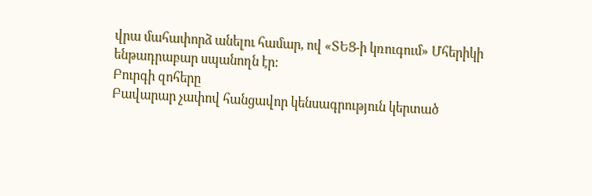վրա մահափորձ անելու համար, ով «ՏԵՑ-ի կռուգում» Մհերիկի ենթադրաբար սպանողն էր:
Բուրգի զոհերը
Բավարար չափով հանցավոր կենսագրություն կերտած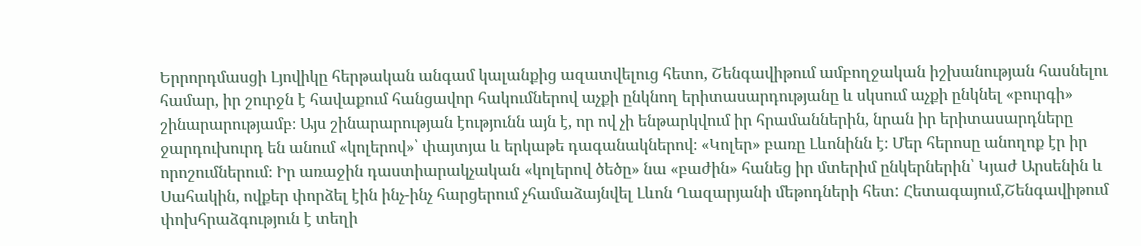Երրորդմասցի Լյովիկը հերթական անգամ կալանքից ազատվելուց հետո, Շենգավիթում ամբողջական իշխանության հասնելու համար, իր շուրջն է հավաքում հանցավոր հակումներով աչքի ընկնող երիտասարդությանը և սկսում աչքի ընկնել «բուրգի» շինարարությամբ։ Այս շինարարության էությունն այն է, որ ով չի ենթարկվում իր հրամաններին, նրան իր երիտասարդները ջարդուխուրդ են անում «կոլերով»՝ փայտյա և երկաթե դագանակներով։ «Կոլեր» բառը Լևոնինն է։ Մեր հերոսը անողոք էր իր որոշումներում։ Իր առաջին դաստիարակչական «կոլերով ծեծը» նա «բաժին» հանեց իր մտերիմ ընկերներին՝ Կյաժ Արսենին և Սահակին, ովքեր փորձել էին ինչ-ինչ հարցերում չհամաձայնվել Լևոն Ղազարյանի մեթոդների հետ: Հետագայում,Շենգավիթում փոխհրաձգություն է տեղի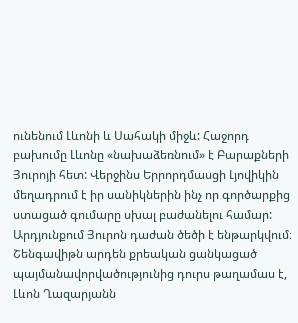ունենում Լևոնի և Սահակի միջև: Հաջորդ բախումը Լևոնը «նախաձեռնում» է Բարաքների Յուրոյի հետ: Վերջինս Երրորդմասցի Լյովիկին մեղադրում է իր սանիկներին ինչ որ գործարքից ստացած գումարը սխալ բաժանելու համար: Արդյունքում Յուրոն դաժան ծեծի է ենթարկվում։ Շենգավիթն արդեն քրեական ցանկացած պայմանավորվածությունից դուրս թաղամաս է, Լևոն Ղազարյանն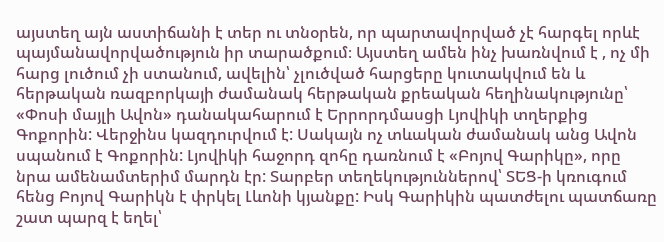այստեղ այն աստիճանի է տեր ու տնօրեն, որ պարտավորված չէ հարգել որևէ պայմանավորվածություն իր տարածքում։ Այստեղ ամեն ինչ խառնվում է , ոչ մի հարց լուծում չի ստանում, ավելին՝ չլուծված հարցերը կուտակվում են և հերթական ռազբորկայի ժամանակ հերթական քրեական հեղինակությունը՝ «Փոսի մայլի Ավոն» դանակահարում է Երրորդմասցի Լյովիկի տղերքից Գոքորին: Վերջինս կազդուրվում է: Սակայն ոչ տևական ժամանակ անց Ավոն սպանում է Գոքորին: Լյովիկի հաջորդ զոհը դառնում է «Բոյով Գարիկը», որը նրա ամենամտերիմ մարդն էր: Տարբեր տեղեկություններով՝ ՏԵՑ-ի կռուգում հենց Բոյով Գարիկն է փրկել Լևոնի կյանքը: Իսկ Գարիկին պատժելու պատճառը շատ պարզ է եղել՝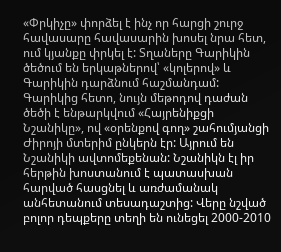«Փրկիչը» փորձել է ինչ որ հարցի շուրջ հավասարը հավասարին խոսել նրա հետ, ում կյանքը փրկել է: Տղաները Գարիկին ծեծում են երկաթներով՝ «կոլերով» և Գարիկին դարձնում հաշմանդամ:
Գարիկից հետո, նույն մեթոդով դաժան ծեծի է ենթարկվում «Հայրենիքցի Նշանիկը», ով «օրենքով գող» շահումյանցի Ժիրոյի մտերիմ ընկերն էր: Այրում են Նշանիկի ավտոմեքենան: Նշանիկն էլ իր հերթին խոստանում է պատասխան հարված հասցնել և առժամանակ անհետանում տեսադաշտից: Վերը նշված բոլոր դեպքերը տեղի են ունեցել 2000-2010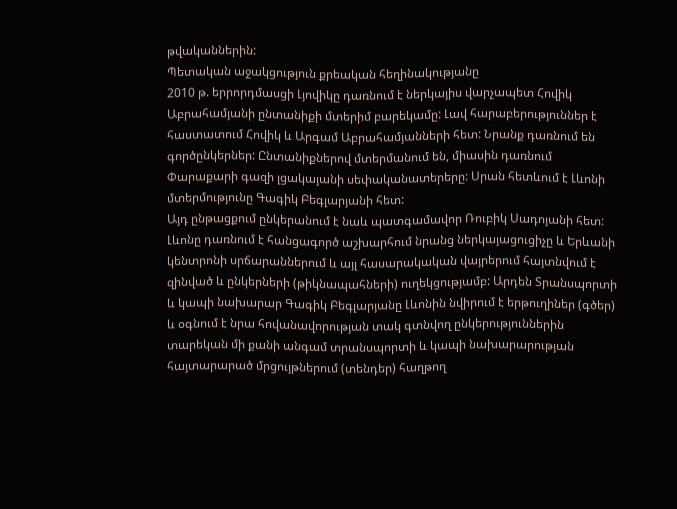թվականներին:
Պետական աջակցություն քրեական հեղինակությանը
2010 թ. երրորդմասցի Լյովիկը դառնում է ներկայիս վարչապետ Հովիկ Աբրահամյանի ընտանիքի մտերիմ բարեկամը: Լավ հարաբերություններ է հաստատում Հովիկ և Արգամ Աբրահամյանների հետ: Նրանք դառնում են գործընկերներ: Ընտանիքներով մտերմանում են, միասին դառնում Փարաքարի գազի լցակայանի սեփականատերերը: Սրան հետևում է Լևոնի մտերմությունը Գագիկ Բեգլարյանի հետ:
Այդ ընթացքում ընկերանում է նաև պատգամավոր Ռուբիկ Սադոյանի հետ: Լևոնը դառնում է հանցագործ աշխարհում նրանց ներկայացուցիչը և Երևանի կենտրոնի սրճարաններում և այլ հասարակական վայրերում հայտնվում է զինված և ընկերների (թիկնապահների) ուղեկցությամբ: Արդեն Տրանսպորտի և կապի նախարար Գագիկ Բեգլարյանը Լևոնին նվիրում է երթուղիներ (գծեր) և օգնում է նրա հովանավորության տակ գտնվող ընկերություններին տարեկան մի քանի անգամ տրանսպորտի և կապի նախարարության հայտարարած մրցույթներում (տենդեր) հաղթող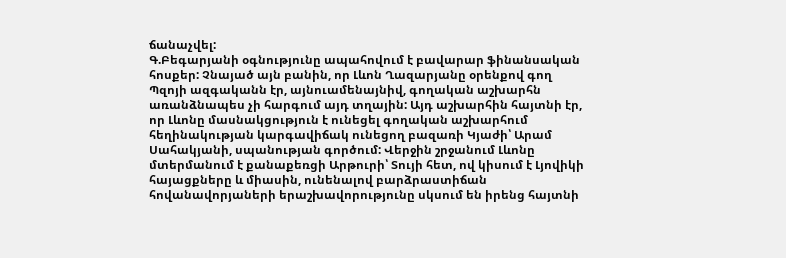ճանաչվել:
Գ.Բեգարյանի օգնությունը ապահովում է բավարար ֆինանսական հոսքեր: Չնայած այն բանին, որ Լևոն Ղազարյանը օրենքով գող Պզոյի ազգականն էր, այնուամենայնիվ, գողական աշխարհն առանձնապես չի հարգում այդ տղային: Այդ աշխարհին հայտնի էր, որ Լևոնը մասնակցություն է ունեցել գողական աշխարհում հեղինակության կարգավիճակ ունեցող բազառի Կյաժի՝ Արամ Սահակյանի, սպանության գործում: Վերջին շրջանում Լևոնը մտերմանում է քանաքեռցի Արթուրի՝ Տույի հետ, ով կիսում է Լյովիկի հայացքները և միասին, ունենալով բարձրաստիճան հովանավորյաների երաշխավորությունը սկսում են իրենց հայտնի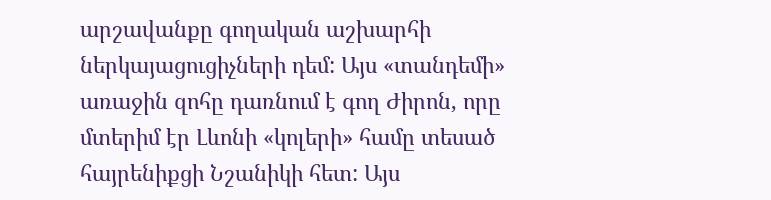արշավանքը գողական աշխարհի ներկայացուցիչների դեմ: Այս «տանդեմի» առաջին զոհը դառնում է գող Ժիրոն, որը մտերիմ էր Լևոնի «կոլերի» համը տեսած հայրենիքցի Նշանիկի հետ: Այս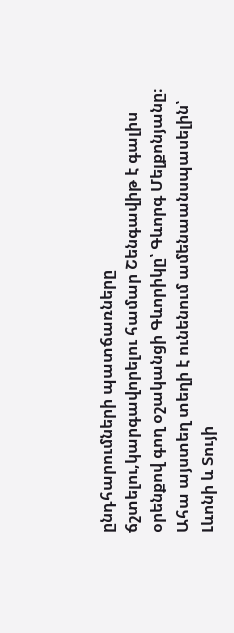ընդհարումների պատճառները ճշտելու,կարգավորելու համար Շենգավիթ է գալիս օրենքով գող օշականցի Գևորիկը՝ Գևորգ Մելքոնյանը։ Ահա այստեղ տեղի է ունենում ամենաանսպասելին՝ Լևոնի և Տույի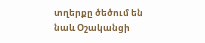տղերքը ծեծում են նաև Օշականցի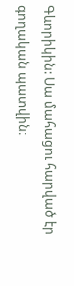Գևորիկին: Սա մահացու հարված էր գողական պատվին։